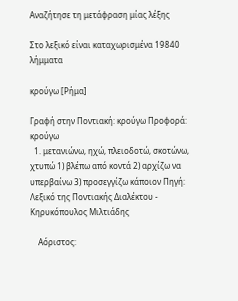Αναζήτησε τη μετάφραση μίας λέξης

Στο λεξικό είναι καταχωρισμένα 19840 λήμματα

κρούγω [Ρήμα]

Γραφή στην Ποντιακή: κρούγω Προφορά: κρούγω
  1. μετανιώνω, ηχώ, πλειοδοτώ, σκοτώνω, χτυπώ 1) βλέπω από κοντά 2) αρχίζω να υπερβαίνω 3) προσεγγίζω κάποιον Πηγή: Λεξικό της Ποντιακής Διαλέκτου - Κηρυκόπουλος Μιλτιάδης

    Αόριστος: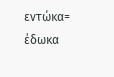εντώκα= έδωκα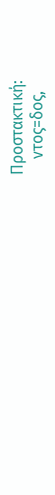Προστακτική:
    ντος=δος,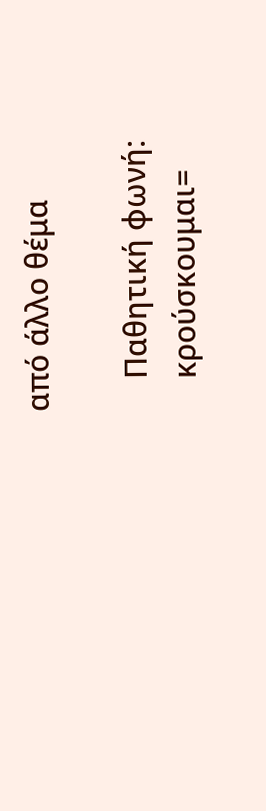από άλλο θέμα

    Παθητική φωνή:
    κρούσκουμαι=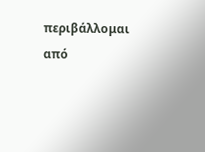περιβάλλομαι από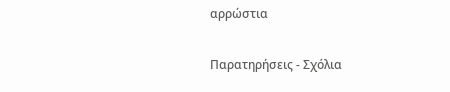αρρώστια

Παρατηρήσεις - Σχόλια